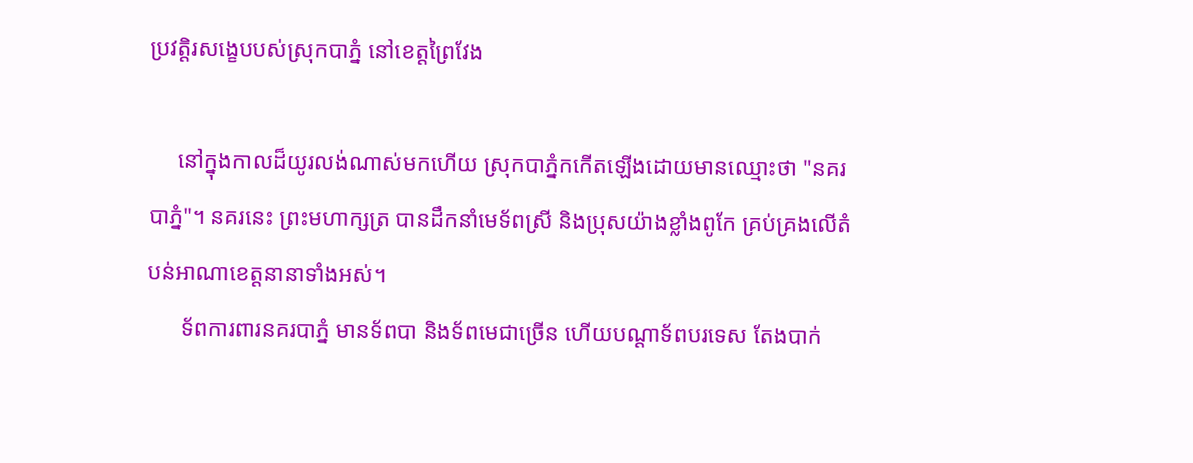ប្រវត្តិរសង្ខេបបស់ស្រុកបាភ្នំ នៅខេត្តព្រៃវែង

     នៅក្នុងកាលដ៏យូរលង់ណាស់មកហើយ ស្រុកបាភ្នំកកើតឡើងដោយមានឈ្មោះថា "នគរបាភ្នំ"។ នគរនេះ ព្រះមហាក្សត្រ បានដឹកនាំមេទ័ពស្រី និងប្រុសយ៉ាងខ្លាំងពូកែ គ្រប់គ្រងលើតំបន់អាណាខេត្តនានាទាំងអស់។
      ទ័ពការពារនគរបាភ្នំ មានទ័ពបា និងទ័ពមេជាច្រើន ហើយបណ្តាទ័ពបរទេស តែងបាក់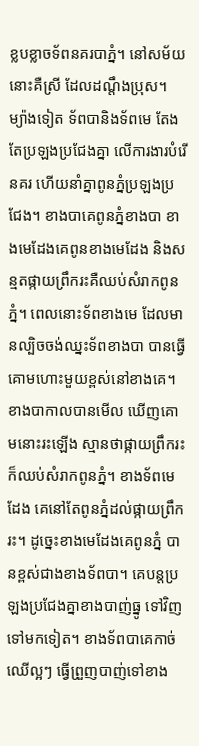ខ្លបខ្លាចទ័ពនគរបាភ្នំ។ នៅសម័យនោះគឺស្រី ដែលដណ្តឹងប្រុស។ ម្យ៉ាងទៀត ទ័ពបានិងទ័ពមេ តែងតែប្រឡងប្រជែងគ្នា លើការងារបំរើនគរ ហើយនាំគ្នាពូនភ្នំប្រឡងប្រជែង។ ខាងបាគេពូនភ្នំខាងបា ខាងមេដែងគេពូនខាងមេដែង និងសន្មតផ្កាយព្រឹករះគឺឈប់សំរាកពូនភ្នំ។ ពេលនោះទ័ពខាងមេ ដែលមានល្បិចចង់ឈ្នះទ័ពខាងបា បានធ្វើគោមហោះមួយខ្ពស់នៅខាងគេ។ ខាងបាកាលបានមើល ឃើញគោមនោះរះឡើង ស្មានថាផ្កាយព្រឹករះ ក៏ឈប់សំរាកពូនភ្នំ។ ខាងទ័ពមេដែង គេនៅតែពូនភ្នំដល់ផ្កាយព្រឹករះ។ ដូច្នេះខាងមេដែងគេពូនភ្នំ បានខ្ពស់ជាងខាងទ័ពបា។ គេបន្តប្រឡងប្រជែងគ្នាខាងបាញ់ធ្នូ ទៅវិញទៅមកទៀត។ ខាងទ័ពបាគេកាច់ឈើល្អៗ ធ្វើព្រួញបាញ់ទៅខាង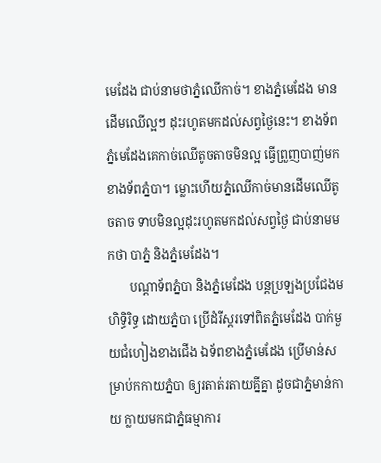មេដែង ជាប់នាមថាភ្នំឈើកាច់។ ខាងភ្នំមេដែង មានដើមឈើល្អៗ ដុះរហូតមកដល់សព្វថ្ងៃនេះ។ ខាងទ័ពភ្នំមេដែងគេកាច់ឈើតូចតាចមិនល្អ ធ្វើព្រួញបាញ់មកខាងទ័ពភ្នំបា។ ម្លោះហើយភ្នំឈើកាច់មានដើមឈើតូចតាច ទាបមិនល្អដុះរហូតមកដល់សព្វថ្ងៃ ជាប់នាមមកថា បាភ្នំ និងភ្នំមេដែង។
       បណ្តាទ័ពភ្នំបា និងភ្នំមេដែង បន្តប្រឡងប្រជែងមហិទ្ធិរិទ្ធ ដោយភ្នំបា ប្រើដំរីស្តរទៅពិតភ្នំមេដែង បាក់មួយជំហៀងខាងជើង ឯទ័ពខាងភ្នំមេដែង ប្រើមាន់សម្រាប់កកាយភ្នំបា ឲ្យរតាត់រតាយគ្នីគ្នា ដូចជាភ្នំមាន់កាយ ក្លាយមកជាភ្នំធម្មាការ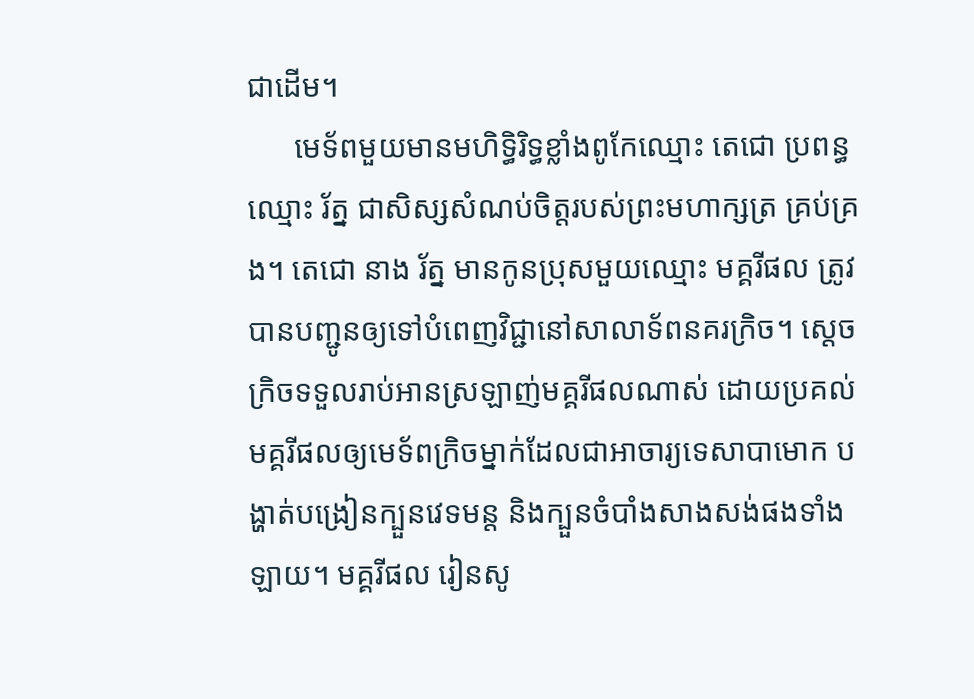ជាដើម។
      មេទ័ពមួយមានមហិទ្ធិរិទ្ធខ្លាំងពូកែឈ្មោះ តេជោ ប្រពន្ធឈ្មោះ រ័ត្ន ជាសិស្សសំណប់ចិត្តរបស់ព្រះមហាក្សត្រ គ្រប់គ្រង។ តេជោ នាង រ័ត្ន មានកូនប្រុសមួយឈ្មោះ មគ្គរីផល ត្រូវបានបញ្ជូនឲ្យទៅបំពេញវិជ្ជានៅសាលាទ័ពនគរក្រិច។ ស្តេចក្រិចទទួលរាប់អានស្រឡាញ់មគ្គរីផលណាស់ ដោយប្រគល់មគ្គរីផលឲ្យមេទ័ពក្រិចម្នាក់ដែលជាអាចារ្យទេសាបាមោក បង្ហាត់បង្រៀនក្បួនវេទមន្ត និងក្បួនចំបាំងសាងសង់ផងទាំងឡាយ។ មគ្គរីផល រៀនសូ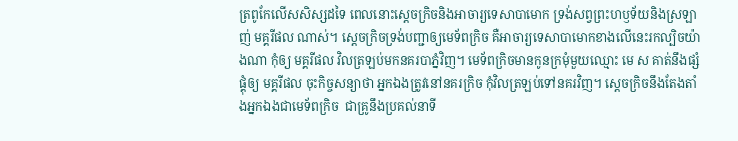ត្រពូកែលើសសិស្សដទៃ ពេលនោះស្តេចក្រិចនិងអាចារ្យទេសាបាមោក ទ្រង់សព្វព្រះហឫទ័យនិងស្រឡាញ់ មគ្គរីផល ណាស់។ ស្តេចក្រិចទ្រង់បញ្ជាឲ្យមេទ័ពក្រិច គឺអាចារ្យទេសាបាមោកខាងលើនេះរកល្បិចយ៉ាងណា កុំឲ្យ មគ្គរីផល វិលត្រឡប់មកនគរបាភ្នំវិញ។ មេទ័ពក្រិចមានកូនក្រមុំមួយឈ្មោះ មេ ស គាត់នឹងផ្សំផ្គុំឲ្យ មគ្គរីផល ចុះកិច្ចសន្យាថា អ្នកឯងត្រូវនៅនគរក្រិច កុំវិលត្រឡប់ទៅនគរវិញ។ ស្តេចក្រិចនឹងតែងតាំងអ្នកឯងជាមេទ័ពក្រិច  ជាគ្រូនឹងប្រគល់នាទី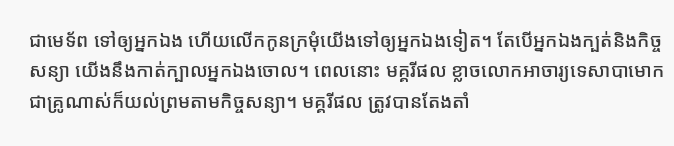ជាមេទ័ព ទៅឲ្យអ្នកឯង ហើយលើកកូនក្រមុំយើងទៅឲ្យអ្នកឯងទៀត។ តែបើអ្នកឯងក្បត់និងកិច្ចសន្យា យើងនឹងកាត់ក្បាលអ្នកឯងចោល។ ពេលនោះ មគ្គរីផល ខ្លាចលោកអាចារ្យទេសាបាមោកជាគ្រូណាស់ក៏យល់ព្រមតាមកិច្ចសន្យា។ មគ្គរីផល ត្រូវបានតែងតាំ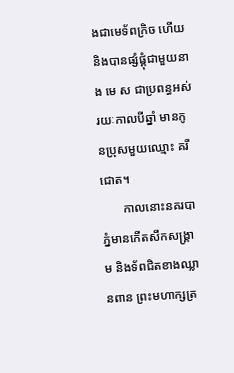ងជាមេទ័ពក្រិច ហើយនិងបានផ្សំផ្គុំជាមួយនាង មេ ស ជាប្រពន្ធអស់រយៈកាលបីឆ្នាំ មានកូនប្រុសមួយឈ្មោះ គរីជោត។
       កាលនោះនគរបាភ្នំមានកើតសឹកសង្គ្រាម និងទ័ពជិតខាងឈ្លានពាន ព្រះមហាក្សត្រ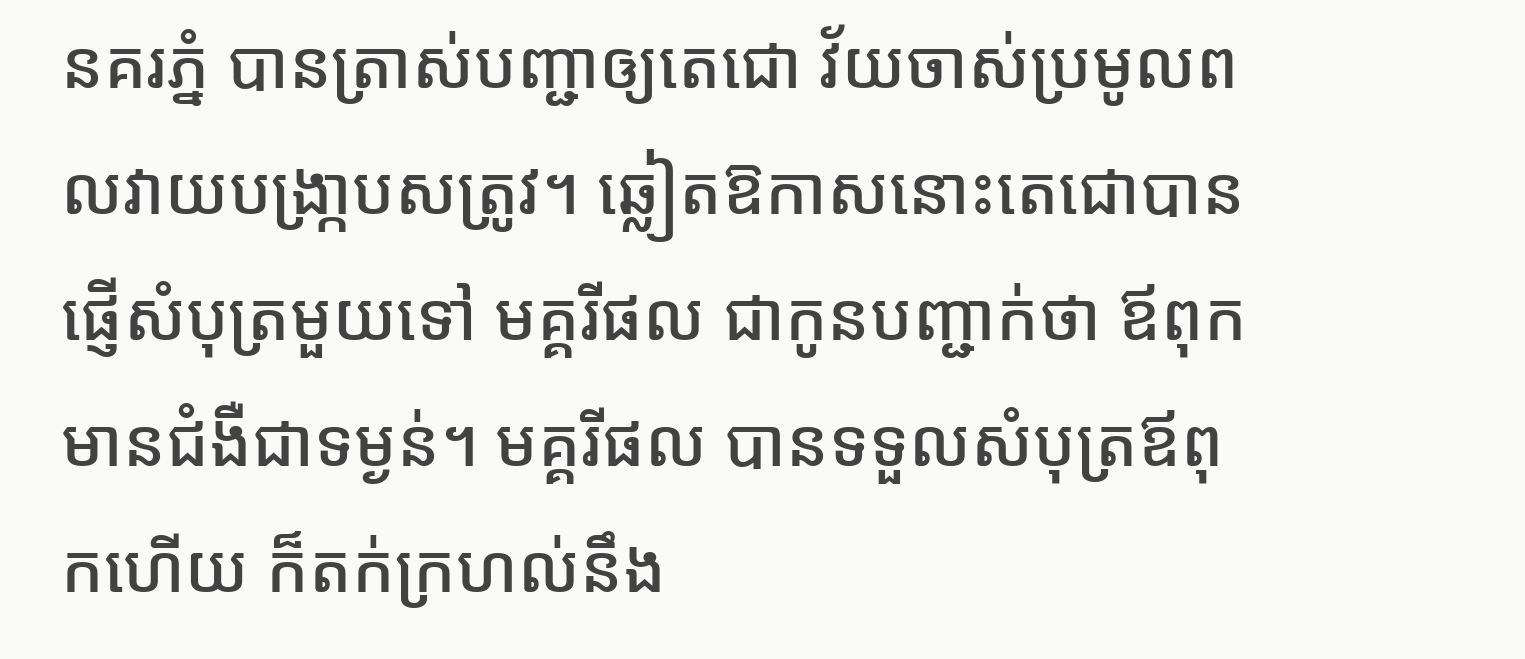នគរភ្នំ បានត្រាស់បញ្ជាឲ្យតេជោ វ័យចាស់ប្រមូលពលវាយបង្រា្កបសត្រូវ។ ឆ្លៀតឱកាសនោះតេជោបានផ្ញើសំបុត្រមួយទៅ មគ្គរីផល ជាកូនបញ្ជាក់ថា ឪពុកមានជំងឺជាទម្ងន់។ មគ្គរីផល បានទទួលសំបុត្រឪពុកហើយ ក៏តក់ក្រហល់នឹង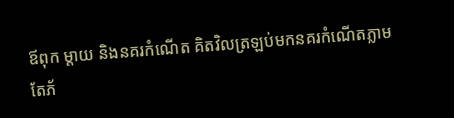ឪពុក ម្តាយ និងនគរកំណើត គិតវិលត្រឡប់មកនគរកំណើតភ្លាម តែភ័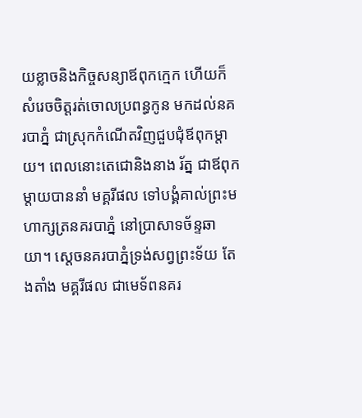យខ្លាចនិងកិច្ចសន្យាឪពុកក្មេក ហើយក៏សំរេចចិត្តរត់ចោលប្រពន្ធកូន មកដល់នគរបាភ្នំ ជាស្រុកកំណើតវិញជួបជុំឪពុកម្តាយ។ ពេលនោះតេជោនិងនាង រ័ត្ន ជាឪពុកម្តាយបាននាំ មគ្គរីផល ទៅបង្គំគាល់ព្រះមហាក្សត្រនគរបាភ្នំ នៅប្រាសាទច័ន្ទឆាយា។ ស្តេចនគរបាភ្នំទ្រង់សព្វព្រះទ័យ តែងតាំង មគ្គរីផល ជាមេទ័ពនគរ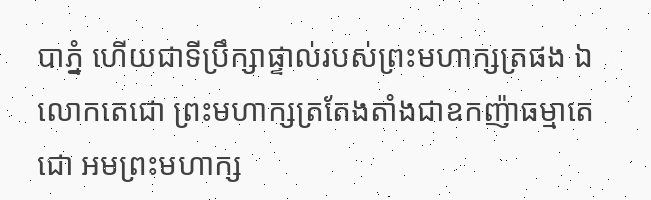បាភ្នំ ហើយជាទីប្រឹក្សាផ្ទាល់របស់ព្រះមហាក្សត្រផង ឯលោកតេជោ ព្រះមហាក្សត្រតែងតាំងជាឧកញ៉ាធម្មាតេជោ អមព្រះមហាក្ស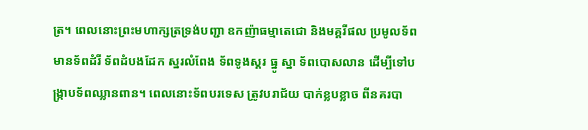ត្រ។ ពេលនោះព្រះមហាក្សត្រទ្រង់បញ្ជា ឧកញ៉ាធម្មាតេជោ និងមគ្គរីផល ប្រមូលទ័ព មានទ័ពដំរី ទ័ពដំបងដែក ស្នរលំពែង ទ័ពទូងស្គរ ធ្នូ ស្នា ទ័ពបោសលាន ដើម្បីទៅបង្ក្រាបទ័ពឈ្លានពាន។ ពេលនោះទ័ពបរទេស ត្រូវបរាជ័យ បាក់ខ្លបខ្លាច ពីនគរបា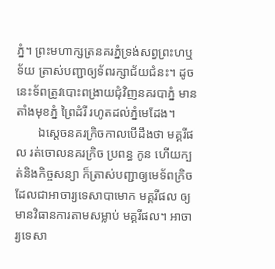ភ្នំ។ ព្រះមហាក្សត្រនគរភ្នំទ្រង់សព្វព្រះហឬទ័យ ត្រាស់បញ្ជាឲ្យទ័ពរក្សាជ័យជំនះ។ ដូចនេះទ័ពត្រូវបោះពង្រាយជុំវិញនគរបាភ្នំ មានតាំងមុខភ្នំ ព្រៃដំរី រហូតដល់ភ្នំមេដែង។
       ឯស្តេចនគរក្រិចកាលបើដឹងថា មគ្គរីផល រត់ចោលនគរក្រិច ប្រពន្ធ កូន ហើយក្បត់និងកិច្ចសន្យា ក៏ត្រាស់បញ្ជាឲ្យមេទ័ពក្រិច ដែលជាអាចារ្យទេសាបាមោក មគ្គរីផល ឲ្យមានវិធានការតាមសម្លាប់ មគ្គរីផល។ អាចារ្យទេសា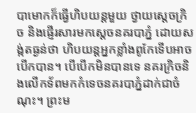បាមោកក៏ធ្វើហិបយន្តមួយ ថ្វាយស្តេចក្រិច និងផ្ញើរសារមកស្តេចនគរបាភ្នំ ដោយសង្ក់តធ្ងន់ថា ហិបយន្តអ្នកខ្លាំងពូកែទើបអាចបើកបាន។ បើបើកមិនបានទេ នគរក្រិចនិងលើកទ័ពមកកំទេចនគរបាភ្នំដាក់ជាចំណុះ។ ព្រះម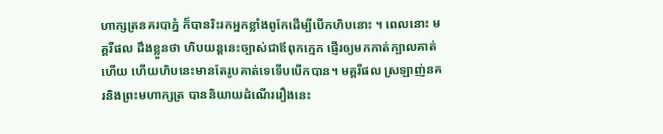ហាក្សត្រនគរបាភ្នំ ក៏បានរិះរកអ្នកខ្លាំងពូកែដើម្បីបើកហិបនោះ ។ ពេលនោះ មគ្គរីផល ដឹងខ្លួនថា ហិបយន្តនេះច្បាស់ជាឪពុកក្មេក ផ្ញើរឲ្យមកកាត់ក្បាលគាត់ហើយ ហើយហិបនេះមានតែរូបគាត់ទេទើបបើកបាន។ មគ្គរីផល ស្រឡាញ់នគរនិងព្រះមហាក្សត្រ បាននិយាយដំណើររឿងនេះ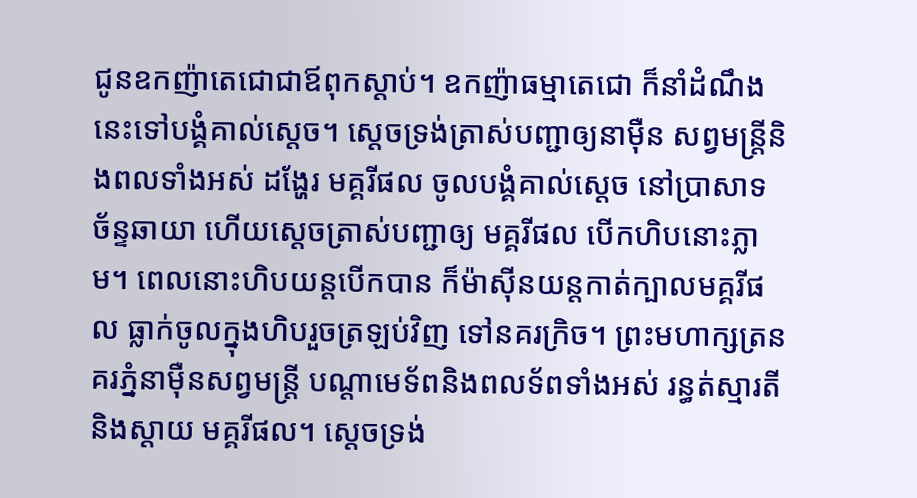ជូនឧកញ៉ាតេជោជាឪពុកស្តាប់។ ឧកញ៉ាធម្មាតេជោ ក៏នាំដំណឹងនេះទៅបង្គំគាល់ស្តេច។ ស្តេចទ្រង់ត្រាស់បញ្ជាឲ្យនាម៉ឺន សព្វមន្ត្រីនិងពលទាំងអស់ ដង្ហែរ មគ្គរីផល ចូលបង្គំគាល់ស្តេច នៅប្រាសាទ ច័ន្ទឆាយា ហើយស្តេចត្រាស់បញ្ជាឲ្យ មគ្គរីផល បើកហិបនោះភ្លាម។ ពេលនោះហិបយន្តបើកបាន ក៏ម៉ាស៊ីនយន្តកាត់ក្បាលមគ្គរីផល ធ្លាក់ចូលក្នុងហិបរួចត្រឡប់វិញ ទៅនគរក្រិច។ ព្រះមហាក្សត្រនគរភ្នំនាម៉ឺនសព្វមន្ត្រី បណ្តាមេទ័ពនិងពលទ័ពទាំងអស់ រន្ធត់ស្មារតីនិងស្តាយ មគ្គរីផល។ ស្តេចទ្រង់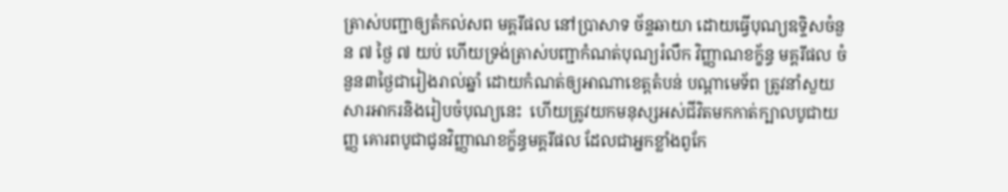ត្រាស់បញ្ជាឲ្យតំកល់សព មគ្គរីផល នៅប្រាសាទ ច័ន្ទឆាយា ដោយធ្វើបុណ្យឧទិ្ទសចំនួន ៧ ថ្ងៃ ៧ យប់ ហើយទ្រង់ត្រាស់បញ្ជាកំណត់បុណ្យរំលឹក វិញ្ញាណខក្ខ័ន្ធ មគ្គរីផល ចំនួន៣ថ្ងៃជារៀងរាល់ឆ្នាំ ដោយកំណត់ឲ្យអាណាខេត្តតំបន់ បណ្តាមេទ័ព ត្រូវនាំសួយសារអាករនិងរៀបចំបុណ្យនេះ  ហើយត្រូវយកមនុស្សអស់ជីវិតមកកាត់ក្បាលបូជាយញ្ញ គោរពបូជាជូនវិញ្ញាណខក្ខ័ន្ធមគ្គរីផល ដែលជាអ្នកខ្លាំងពូកែ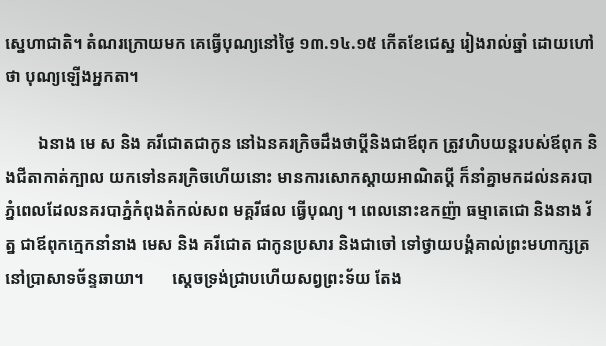ស្នេហាជាតិ។ តំណរក្រោយមក គេធ្វើបុណ្យនៅថ្ងៃ ១៣.១៤.១៥ កើតខែជេស្ឋ រៀងរាល់ឆ្នាំ ដោយហៅថា បុណ្យឡើងអ្នកតា។

        ឯនាង មេ ស និង គរីជោតជាកូន នៅឯនគរក្រិចដឹងថាប្តីនិងជាឪពុក ត្រូវហិបយន្តរបស់ឪពុក និងជីតាកាត់ក្បាល យកទៅនគរក្រិចហើយនោះ មានការសោកស្តាយអាណិតប្តី ក៏នាំគ្នាមកដល់នគរបាភ្នំពេលដែលនគរបាភ្នំកំពុងតំកល់សព មគ្គរីផល ធ្វើបុណ្យ ។ ពេលនោះឧកញ៉ា ធម្មាតេជោ និងនាង រ័ត្ន ជាឪពុកក្មេកនាំនាង មេស និង គរីជោត ជាកូនប្រសារ និងជាចៅ ទៅថ្វាយបង្គំគាល់ព្រះមហាក្សត្រនៅប្រាសាទច័ន្ទឆាយា។       ស្តេចទ្រង់ជ្រាបហើយសព្វព្រះទ័យ តែង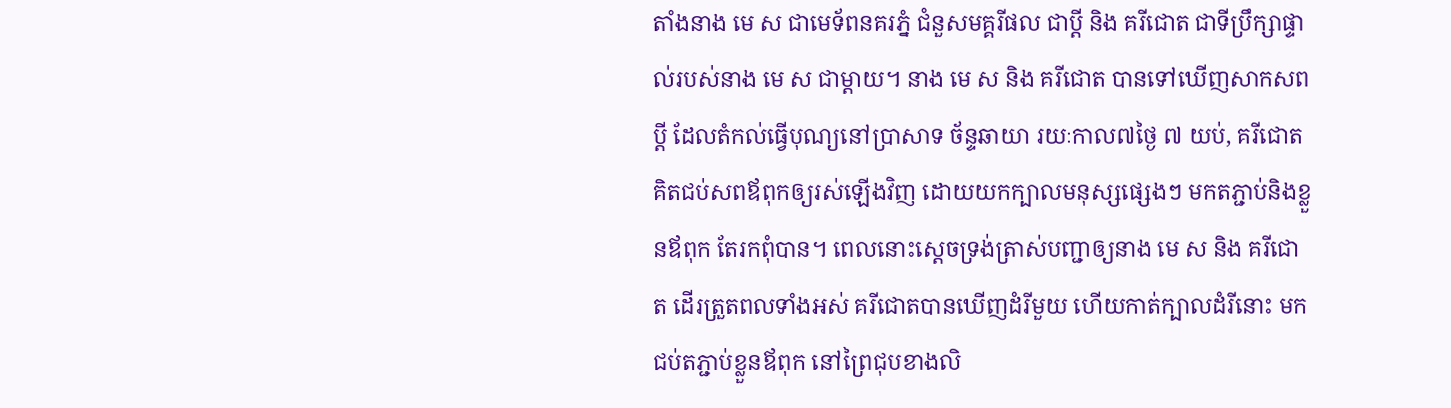តាំងនាង មេ ស ជាមេទ័ពនគរភ្នំ ជំនួសមគ្គរីផល ជាប្តី និង គរីជោត ជាទីប្រឹក្សាផ្ទាល់របស់នាង មេ ស ជាម្តាយ។ នាង មេ ស និង គរីជោត បានទៅឃើញសាកសពប្តី ដែលតំកល់ធ្វើបុណ្យនៅប្រាសាទ ច័ន្ទឆាយា រយៈកាល៧ថ្ងៃ ៧ យប់, គរីជោត គិតជប់សពឪពុកឲ្យរស់ឡើងវិញ ដោយយកក្បាលមនុស្សផ្សេងៗ មកតភ្ជាប់និងខ្លួនឪពុក តែរកពុំបាន។ ពេលនោះស្តេចទ្រង់ត្រាស់បញ្ជាឲ្យនាង មេ ស និង គរីជោត ដើរត្រួតពលទាំងអស់ គរីជោតបានឃើញដំរីមួយ ហើយកាត់ក្បាលដំរីនោះ មកជប់តភ្ជាប់ខ្លួនឪពុក នៅព្រៃជុបខាងលិ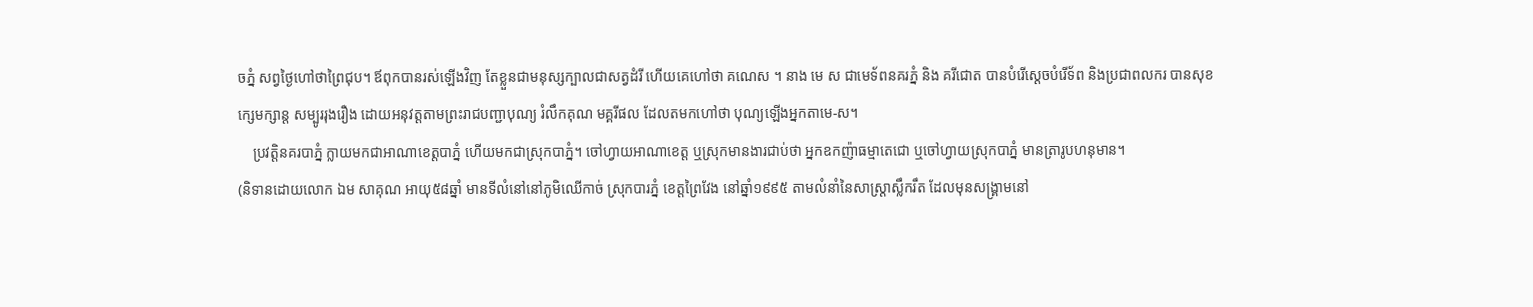ចភ្នំ សព្វថ្ងៃហៅថាព្រៃជុប។ ឪពុកបានរស់ឡើងវិញ តែខ្លួនជាមនុស្សក្បាលជាសត្វដំរី ហើយគេហៅថា គណេស ។ នាង មេ ស ជាមេទ័ពនគរភ្នំ និង គរីជោត បានបំរើស្តេចបំរើទ័ព និងប្រជាពលករ បានសុខក្សេមក្សាន្ត សម្បូររុងរឿង ដោយអនុវត្តតាមព្រះរាជបញ្ជាបុណ្យ រំលឹកគុណ មគ្គរីផល ដែលតមកហៅថា បុណ្យឡើងអ្នកតាមេ-ស។
    ប្រវត្តិនគរបាភ្នំ ក្លាយមកជាអាណាខេត្តបាភ្នំ ហើយមកជាស្រុកបាភ្នំ។ ចៅហ្វាយអាណាខេត្ត ឬស្រុកមានងារជាប់ថា អ្នកឧកញ៉ាធម្មាតេជោ ឬចៅហ្វាយស្រុកបាភ្នំ មានត្រារូបហនុមាន។
(និទានដោយលោក ឯម សាគុណ អាយុ៥៨ឆ្នាំ មានទីលំនៅនៅភូមិឈើកាច់ ស្រុកបារភ្នំ ខេត្តព្រៃវែង នៅឆ្នាំ១៩៩៥ តាមលំនាំនៃសាស្ត្រាស្លឹករឹត ដែលមុនសង្គ្រាមនៅ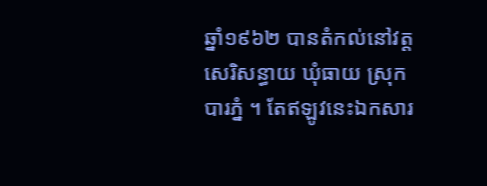ឆ្នាំ១៩៦២ បានតំកល់នៅវត្តសេរិសន្ធាយ ឃុំធាយ ស្រុកបារភ្នំ ។ តែឥឡូវនេះឯកសារ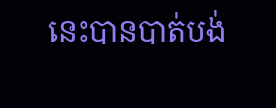នេះបានបាត់បង់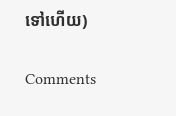ទៅហើយ)

Comments